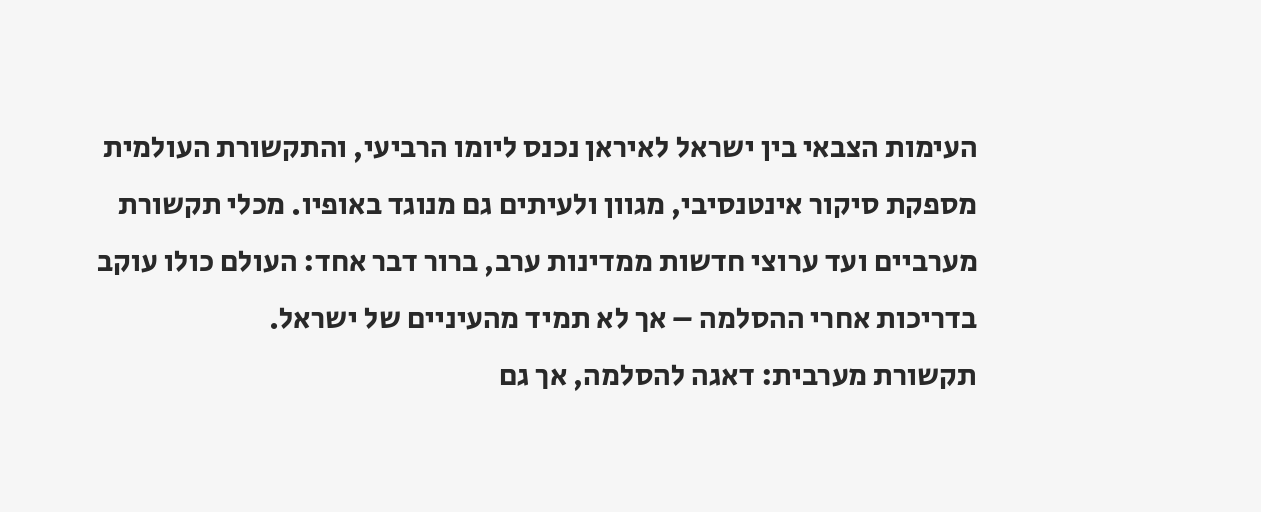העימות הצבאי בין ישראל לאיראן נכנס ליומו הרביעי, והתקשורת העולמית מספקת סיקור אינטנסיבי, מגוון ולעיתים גם מנוגד באופיו. מכלי תקשורת מערביים ועד ערוצי חדשות ממדינות ערב, ברור דבר אחד: העולם כולו עוקב בדריכות אחרי ההסלמה – אך לא תמיד מהעיניים של ישראל.
תקשורת מערבית: דאגה להסלמה, אך גם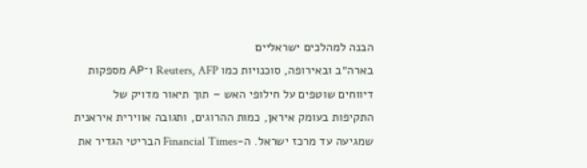הבנה למהלכים ישראליים
בארה״ב ובאירופה, סוכנויות כמו Reuters, AFP ו־AP מספקות דיווחים שוטפים על חילופי האש – תוך תיאור מדויק של התקיפות בעומק איראן, כמות ההרוגים, ותגובה אווירית איראנית שמגיעה עד מרכז ישראל. ה-Financial Times הבריטי הגדיר את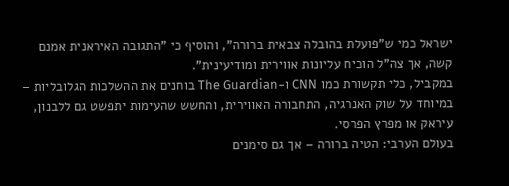ישראל כמי ש"פועלת בהובלה צבאית ברורה", והוסיף כי "התגובה האיראנית אמנם קשה, אך צה"ל הוכיח עליונות אווירית ומודיעינית".
במקביל, כלי תקשורת כמו CNN ו-The Guardian בוחנים את ההשלכות הגלובליות – במיוחד על שוק האנרגיה, התחבורה האווירית, והחשש שהעימות יתפשט גם ללבנון, עיראק או מפרץ הפרסי.
בעולם הערבי: הטיה ברורה – אך גם סימנים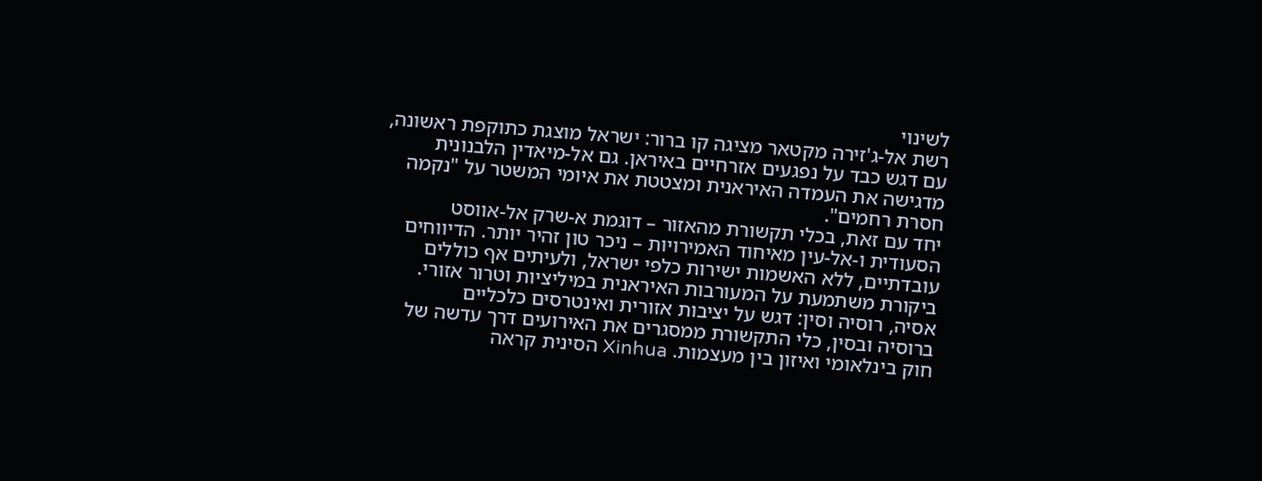לשינוי
רשת אל-ג'זירה מקטאר מציגה קו ברור: ישראל מוצגת כתוקפת ראשונה, עם דגש כבד על נפגעים אזרחיים באיראן. גם אל-מיאדין הלבנונית מדגישה את העמדה האיראנית ומצטטת את איומי המשטר על "נקמה חסרת רחמים".
יחד עם זאת, בכלי תקשורת מהאזור – דוגמת א-שרק אל-אווסט הסעודית ו-אל-עין מאיחוד האמירויות – ניכר טון זהיר יותר. הדיווחים עובדתיים, ללא האשמות ישירות כלפי ישראל, ולעיתים אף כוללים ביקורת משתמעת על המעורבות האיראנית במיליציות וטרור אזורי.
אסיה, רוסיה וסין: דגש על יציבות אזורית ואינטרסים כלכליים
ברוסיה ובסין, כלי התקשורת ממסגרים את האירועים דרך עדשה של חוק בינלאומי ואיזון בין מעצמות. Xinhua הסינית קראה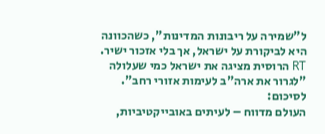ל"שמירה על ריבונות המדינות", כשהכוונה היא לביקורת על ישראל, אך בלי אזכור ישיר. RT הרוסית מציגה את ישראל כמי שעלולה "לגרור את ארה"ב לעימות אזורי רחב".
לסיכום:
העולם מדווח – לעיתים באובייקטיביות,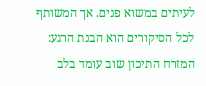לעיתים במשוא פנים. אך המשותף לכל הסיקורים הוא הבנת הרגע: המזרח התיכון שוב עומד בלב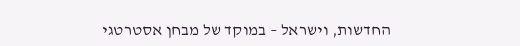החדשות, וישראל – במוקד של מבחן אסטרטגי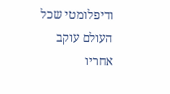ודיפלומטי שכל העולם עוקב אחריו